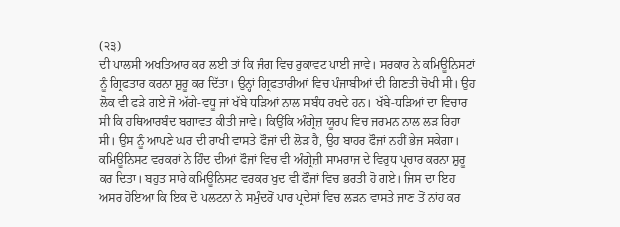(੨੩)
ਦੀ ਪਾਲਸੀ ਅਖਤਿਆਰ ਕਰ ਲਈ ਤਾਂ ਕਿ ਜੰਗ ਵਿਚ ਰੁਕਾਵਟ ਪਾਈ ਜਾਵੇ। ਸਰਕਾਰ ਨੇ ਕਮਿਊਨਿਸਟਾਂ ਨੂੰ ਗ੍ਰਿਫਤਾਰ ਕਰਨਾ ਸ਼ੁਰੂ ਕਰ ਦਿੱਤਾ। ਉਨ੍ਹਾਂ ਗ੍ਰਿਫਤਾਰੀਆਂ ਵਿਚ ਪੰਜਾਬੀਆਂ ਦੀ ਗਿਣਤੀ ਚੋਖੀ ਸੀ। ਉਹ ਲੋਕ ਵੀ ਫੜੇ ਗਏ ਜੋ ਅੱਗੇ-ਵਧੂ ਜਾਂ ਖੱਬੇ ਧੜਿਆਂ ਨਾਲ ਸਬੰਧ ਰਖਦੇ ਹਨ। ਖੱਬੇ-ਧੜਿਆਂ ਦਾ ਵਿਚਾਰ ਸੀ ਕਿ ਹਥਿਆਰਬੰਦ ਬਗਾਵਤ ਕੀਤੀ ਜਾਵੇ। ਕਿਉਂਕਿ ਅੰਗ੍ਰੇਜ਼ ਯੂਰਪ ਵਿਚ ਜਰਮਨ ਨਾਲ ਲੜ ਰਿਹਾ ਸੀ। ਉਸ ਨੂੰ ਆਪਣੇ ਘਰ ਦੀ ਰਾਖੀ ਵਾਸਤੇ ਫੌਜਾਂ ਦੀ ਲੋੜ ਹੈ, ਉਹ ਬਾਹਰ ਫੌਜਾਂ ਨਹੀਂ ਭੇਜ ਸਕੇਗਾ। ਕਮਿਊਨਿਸਟ ਵਰਕਰਾਂ ਨੇ ਹਿੰਦ ਦੀਆਂ ਫੌਜਾਂ ਵਿਚ ਵੀ ਅੰਗ੍ਰੇਜ਼ੀ ਸਾਮਰਾਜ ਦੇ ਵਿਰੁਧ ਪ੍ਰਚਾਰ ਕਰਨਾ ਸ਼ੁਰੂ ਕਰ ਦਿਤਾ। ਬਹੁਤ ਸਾਰੇ ਕਮਿਊਨਿਸਟ ਵਰਕਰ ਖੁਦ ਵੀ ਫੌਜਾਂ ਵਿਚ ਭਰਤੀ ਹੋ ਗਏ। ਜਿਸ ਦਾ ਇਹ ਅਸਰ ਹੋਇਆ ਕਿ ਇਕ ਦੋ ਪਲਟਨਾ ਨੇ ਸਮੁੰਦਰੋਂ ਪਾਰ ਪ੍ਰਦੇਸਾਂ ਵਿਚ ਲੜਨ ਵਾਸਤੇ ਜਾਣ ਤੋਂ ਨਾਂਹ ਕਰ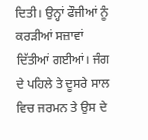ਦਿਤੀ। ਉਨ੍ਹਾਂ ਫੌਜੀਆਂ ਨੂੰ ਕਰੜੀਆਂ ਸਜ਼ਾਵਾਂ ਦਿੱਤੀਆਂ ਗਈਆਂ। ਜੰਗ ਦੇ ਪਹਿਲੇ ਤੇ ਦੂਸਰੇ ਸਾਲ ਵਿਚ ਜਰਮਨ ਤੇ ਉਸ ਦੇ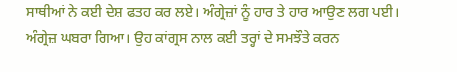ਸਾਥੀਆਂ ਨੇ ਕਈ ਦੇਸ਼ ਫਤਹ ਕਰ ਲਏ। ਅੰਗ੍ਰੇਜ਼ਾਂ ਨੂੰ ਹਾਰ ਤੇ ਹਾਰ ਆਉਣ ਲਗ ਪਈ। ਅੰਗ੍ਰੇਜ਼ ਘਬਰਾ ਗਿਆ। ਉਹ ਕਾਂਗ੍ਰਸ ਨਾਲ ਕਈ ਤਰ੍ਹਾਂ ਦੇ ਸਮਝੌਤੇ ਕਰਨ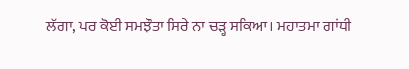ਲੱਗਾ, ਪਰ ਕੋਈ ਸਮਝੌਤਾ ਸਿਰੇ ਨਾ ਚੜ੍ਹ ਸਕਿਆ। ਮਹਾਤਮਾ ਗਾਂਧੀ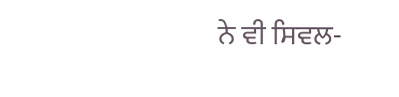ਨੇ ਵੀ ਸਿਵਲ-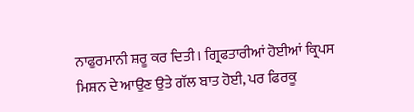ਨਾਫੁਰਮਾਨੀ ਸ਼ਰੂ ਕਰ ਦਿਤੀ। ਗ੍ਰਿਫਤਾਰੀਆਂ ਹੋਈਆਂ ਕ੍ਰਿਪਸ ਮਿਸ਼ਨ ਦੇ ਆਉਣ ਉਤੇ ਗੱਲ ਬਾਤ ਹੋਈ, ਪਰ ਫਿਰਕੂ